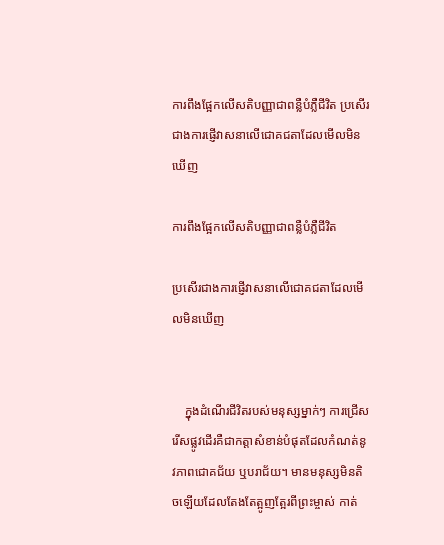ការពឹងផ្អែកលើសតិបញ្ញាជាពន្លឺបំភ្លឺជីវិត ប្រសើរជាងការផ្ញើវាសនាលើជោគជតាដែលមើលមិនឃើញ

ការពឹងផ្អែកលើសតិបញ្ញាជាពន្លឺបំភ្លឺជីវិត

ប្រសើរជាងការផ្ញើវាសនាលើជោគជតាដែលមើលមិនឃើញ


    ក្នុងដំណើរជីវិតរបស់មនុស្សម្នាក់ៗ ការជ្រើសរើសផ្លូវដើរគឺជាកត្តាសំខាន់បំផុតដែលកំណត់នូវភាពជោគជ័យ ឬបរាជ័យ។ មានមនុស្សមិនតិចឡើយដែលតែងតែត្អូញត្អែរពីព្រះម្ចាស់ កាត់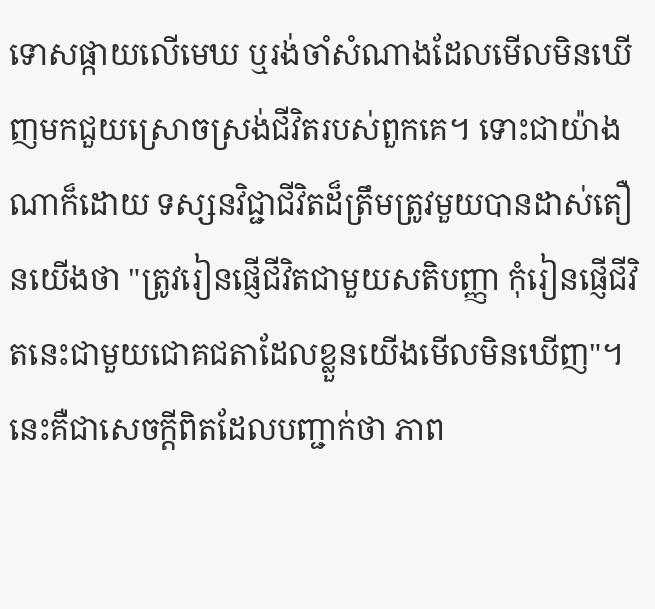ទោសផ្កាយលើមេឃ ឬរង់ចាំសំណាងដែលមើលមិនឃើញមកជួយស្រោចស្រង់ជីវិតរបស់ពួកគេ។ ទោះជាយ៉ាងណាក៏ដោយ ទស្សនវិជ្ជាជីវិតដ៏ត្រឹមត្រូវមួយបានដាស់តឿនយើងថា "ត្រូវរៀនផ្ញើជីវិតជាមួយសតិបញ្ញា កុំរៀនផ្ញើជីវិតនេះជាមួយជោគជតាដែលខ្លួនយើងមើលមិនឃើញ"។ នេះគឺជាសេចក្តីពិតដែលបញ្ជាក់ថា ភាព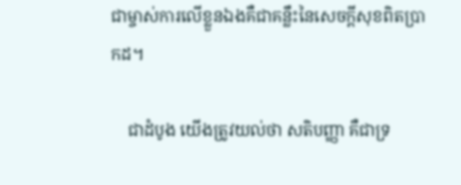ជាម្ចាស់ការលើខ្លួនឯងគឺជាគន្លឹះនៃសេចក្តីសុខពិតប្រាកដ។

    ជាដំបូង យើងត្រូវយល់ថា សតិបញ្ញា គឺជាទ្រ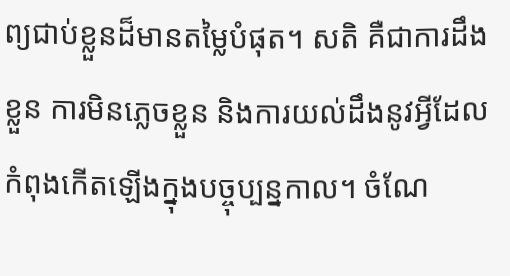ព្យជាប់ខ្លួនដ៏មានតម្លៃបំផុត។ សតិ គឺជាការដឹងខ្លួន ការមិនភ្លេចខ្លួន និងការយល់ដឹងនូវអ្វីដែលកំពុងកើតឡើងក្នុងបច្ចុប្បន្នកាល។ ចំណែ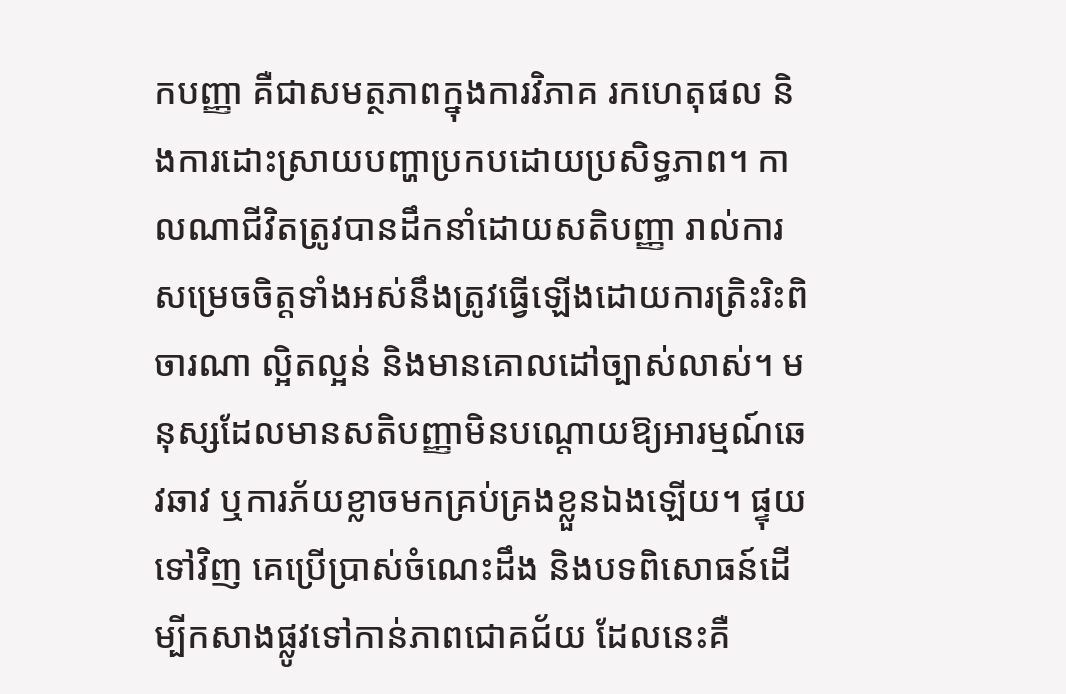កបញ្ញា គឺជាសមត្ថភាពក្នុងការវិភាគ រកហេតុផល និងការដោះស្រាយបញ្ហាប្រកបដោយប្រសិទ្ធភាព។ កាលណាជីវិតត្រូវបានដឹកនាំដោយសតិបញ្ញា រាល់ការសម្រេចចិត្តទាំងអស់នឹងត្រូវធ្វើឡើងដោយការត្រិះរិះពិចារណា ល្អិតល្អន់ និងមានគោលដៅច្បាស់លាស់។ មនុស្សដែលមានសតិបញ្ញាមិនបណ្តោយឱ្យអារម្មណ៍ឆេវឆាវ ឬការភ័យខ្លាចមកគ្រប់គ្រងខ្លួនឯងឡើយ។ ផ្ទុយទៅវិញ គេប្រើប្រាស់ចំណេះដឹង និងបទពិសោធន៍ដើម្បីកសាងផ្លូវទៅកាន់ភាពជោគជ័យ ដែលនេះគឺ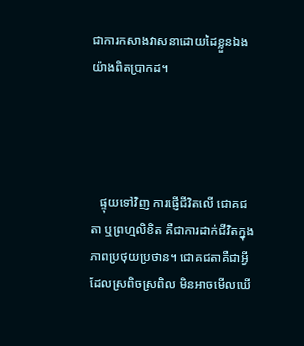ជាការកសាងវាសនាដោយដៃខ្លួនឯងយ៉ាងពិតប្រាកដ។




   ផ្ទុយទៅវិញ ការផ្ញើជីវិតលើ ជោគជតា ឬព្រហ្មលិខិត គឺជាការដាក់ជីវិតក្នុងភាពប្រថុយប្រថាន។ ជោគជតាគឺជាអ្វីដែលស្រពិចស្រពិល មិនអាចមើលឃើ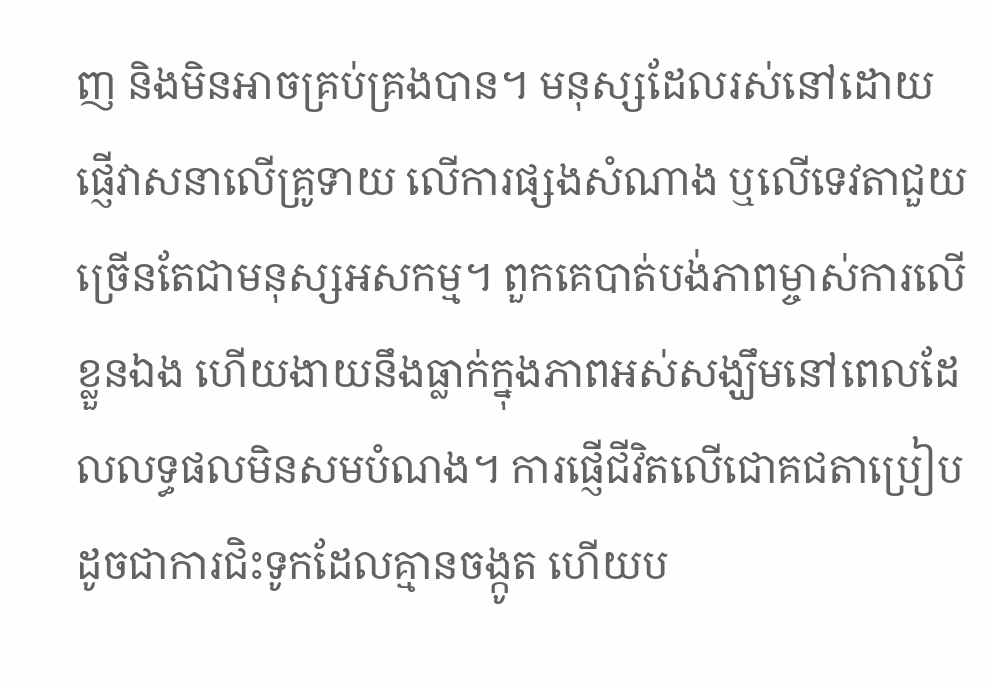ញ និងមិនអាចគ្រប់គ្រងបាន។ មនុស្សដែលរស់នៅដោយផ្ញើវាសនាលើគ្រូទាយ លើការផ្សងសំណាង ឬលើទេវតាជួយ ច្រើនតែជាមនុស្សអសកម្ម។ ពួកគេបាត់បង់ភាពម្ចាស់ការលើខ្លួនឯង ហើយងាយនឹងធ្លាក់ក្នុងភាពអស់សង្ឃឹមនៅពេលដែលលទ្ធផលមិនសមបំណង។ ការផ្ញើជីវិតលើជោគជតាប្រៀបដូចជាការជិះទូកដែលគ្មានចង្កូត ហើយប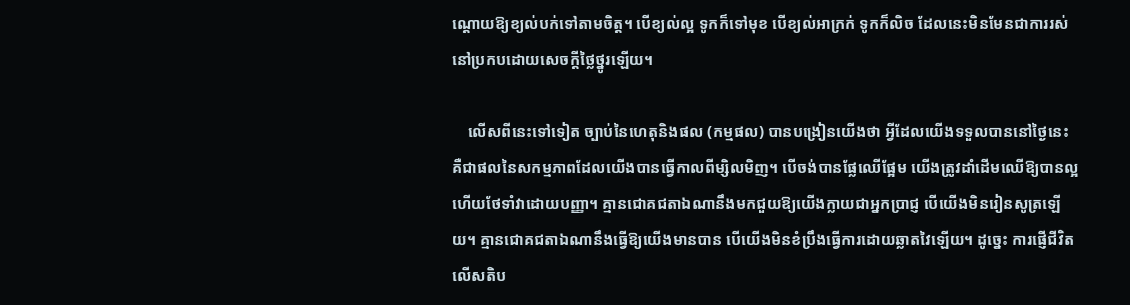ណ្តោយឱ្យខ្យល់បក់ទៅតាមចិត្ត។ បើខ្យល់ល្អ ទូកក៏ទៅមុខ បើខ្យល់អាក្រក់ ទូកក៏លិច ដែលនេះមិនមែនជាការរស់នៅប្រកបដោយសេចក្តីថ្លៃថ្នូរឡើយ។

    លើសពីនេះទៅទៀត ច្បាប់នៃហេតុនិងផល (កម្មផល) បានបង្រៀនយើងថា អ្វីដែលយើងទទួលបាននៅថ្ងៃនេះ គឺជាផលនៃសកម្មភាពដែលយើងបានធ្វើកាលពីម្សិលមិញ។ បើចង់បានផ្លែឈើផ្អែម យើងត្រូវដាំដើមឈើឱ្យបានល្អ ហើយថែទាំវាដោយបញ្ញា។ គ្មានជោគជតាឯណានឹងមកជួយឱ្យយើងក្លាយជាអ្នកប្រាជ្ញ បើយើងមិនរៀនសូត្រឡើយ។ គ្មានជោគជតាឯណានឹងធ្វើឱ្យយើងមានបាន បើយើងមិនខំប្រឹងធ្វើការដោយឆ្លាតវៃឡើយ។ ដូច្នេះ ការផ្ញើជីវិតលើសតិប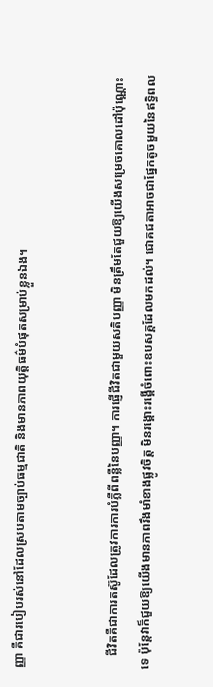ញ្ញា គឺជារបៀបរស់នៅដែលស្របតាមច្បាប់ធម្មជាតិ និងមានភាពយុត្តិធម៌បំផុតសម្រាប់ខ្លួនឯង។


    ជីវិតគឺជាការតស៊ូដែលត្រូវការការបំភ្លឺពីពន្លឺនៃបញ្ញា។ ការផ្ញើជីវិតជាមួយសតិបញ្ញា មិនត្រឹមតែជួយឱ្យយើងសម្រេចគោលដៅប៉ុណ្ណោះទេ ប៉ុន្តែវាក៏ជួយឱ្យយើងមានភាពរឹងមាំខាងផ្លូវចិត្ត មិនរង្គោះរង្គើចំពោះឧបសគ្គដែលមកដល់។ ជោគជតាអាចជាផ្នែកតូចមួយនៃឥទ្ធិពល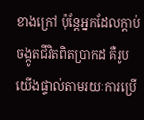ខាងក្រៅ ប៉ុន្តែអ្នកដែលក្តាប់ចង្កូតជីវិតពិតប្រាកដ គឺរូបយើងផ្ទាល់តាមរយៈការប្រើ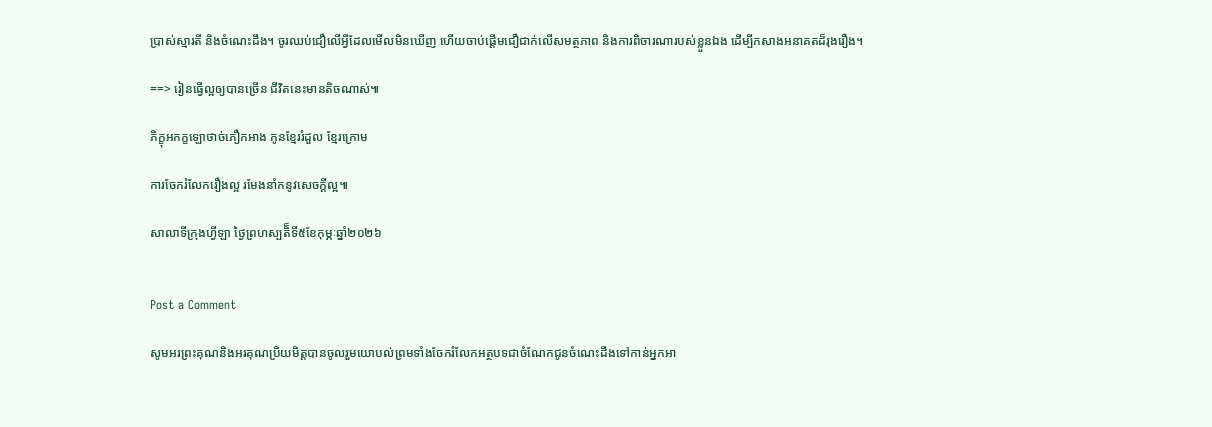ប្រាស់ស្មារតី និងចំណេះដឹង។ ចូរឈប់ជឿលើអ្វីដែលមើលមិនឃើញ ហើយចាប់ផ្តើមជឿជាក់លើសមត្ថភាព និងការពិចារណារបស់ខ្លួនឯង ដើម្បីកសាងអនាគតដ៏រុងរឿង។

==> រៀនធ្វើល្អឲ្យបានច្រើន ជីវិតនេះមានតិចណាស់៕

ភិក្ខុអកក្ខឡោថាច់ភឿកអាង កូនខ្មែររំដួល ខ្មែរក្រោម

ការចែករំលែករឿងល្អ រមែងនាំកនូវសេចក្តីល្អ៕

សាលាទីក្រុងហ្វីឡា ថ្ងៃព្រហស្បតិ៏ទី៥ខែកុម្ភៈឆ្នាំ២០២៦


Post a Comment

សូមអរព្រះគុណនិងអរគុណប្រិយមិត្តបានចូលរួមយោបល់ព្រមទាំងចែករំលែកអត្ថបទជាចំណែកជូនចំណេះដឹងទៅកាន់អ្នកអា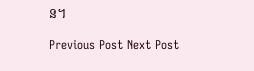ន។

Previous Post Next Post